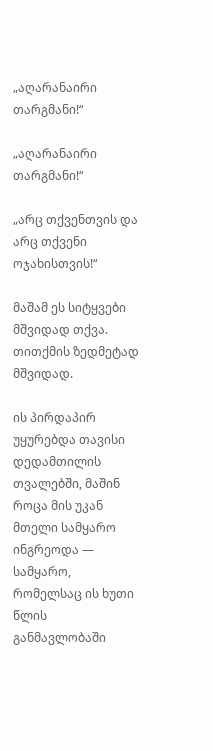„აღარანაირი თარგმანი!“

„აღარანაირი თარგმანი!“

„არც თქვენთვის და არც თქვენი ოჯახისთვის!“

მაშამ ეს სიტყვები მშვიდად თქვა. თითქმის ზედმეტად მშვიდად.

ის პირდაპირ უყურებდა თავისი დედამთილის თვალებში, მაშინ როცა მის უკან მთელი სამყარო ინგრეოდა — სამყარო, რომელსაც ის ხუთი წლის განმავლობაში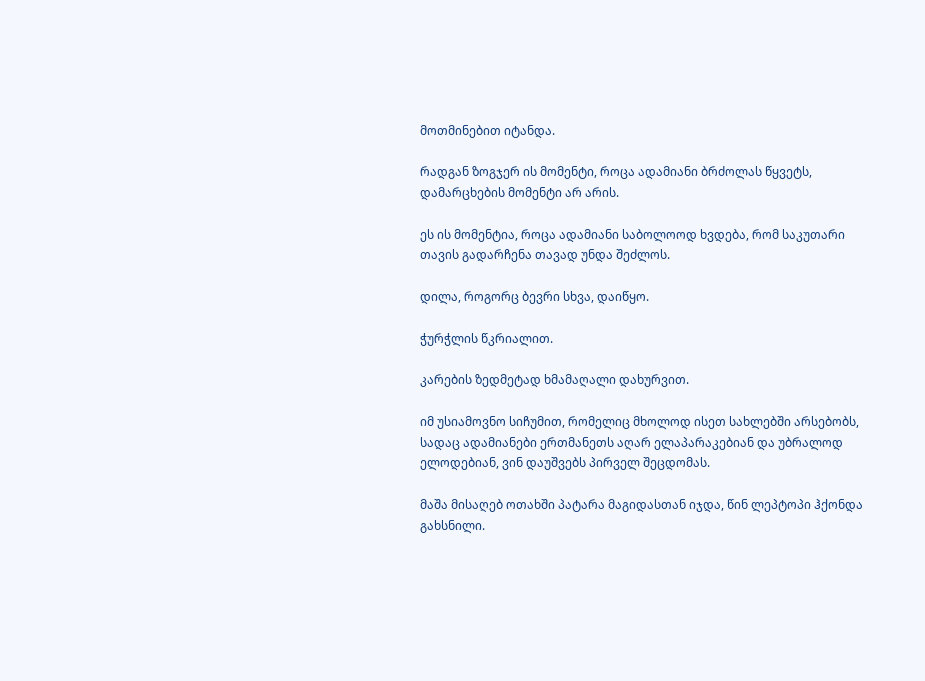მოთმინებით იტანდა.

რადგან ზოგჯერ ის მომენტი, როცა ადამიანი ბრძოლას წყვეტს, დამარცხების მომენტი არ არის.

ეს ის მომენტია, როცა ადამიანი საბოლოოდ ხვდება, რომ საკუთარი თავის გადარჩენა თავად უნდა შეძლოს.

დილა, როგორც ბევრი სხვა, დაიწყო.

ჭურჭლის წკრიალით.

კარების ზედმეტად ხმამაღალი დახურვით.

იმ უსიამოვნო სიჩუმით, რომელიც მხოლოდ ისეთ სახლებში არსებობს, სადაც ადამიანები ერთმანეთს აღარ ელაპარაკებიან და უბრალოდ ელოდებიან, ვინ დაუშვებს პირველ შეცდომას.

მაშა მისაღებ ოთახში პატარა მაგიდასთან იჯდა, წინ ლეპტოპი ჰქონდა გახსნილი.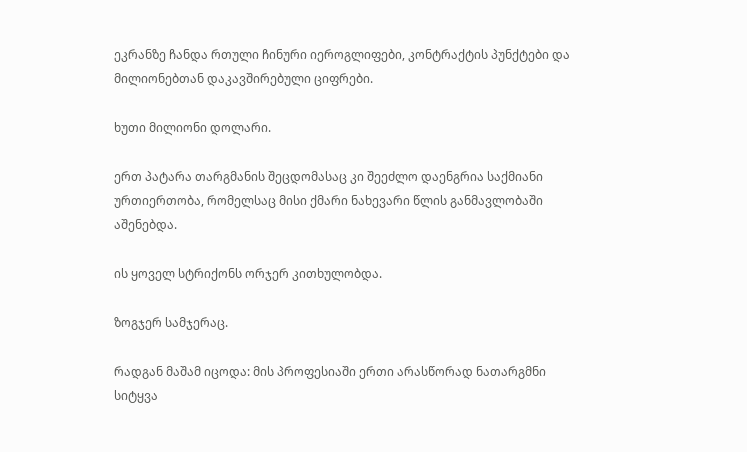ეკრანზე ჩანდა რთული ჩინური იეროგლიფები, კონტრაქტის პუნქტები და მილიონებთან დაკავშირებული ციფრები.

ხუთი მილიონი დოლარი.

ერთ პატარა თარგმანის შეცდომასაც კი შეეძლო დაენგრია საქმიანი ურთიერთობა, რომელსაც მისი ქმარი ნახევარი წლის განმავლობაში აშენებდა.

ის ყოველ სტრიქონს ორჯერ კითხულობდა.

ზოგჯერ სამჯერაც.

რადგან მაშამ იცოდა: მის პროფესიაში ერთი არასწორად ნათარგმნი სიტყვა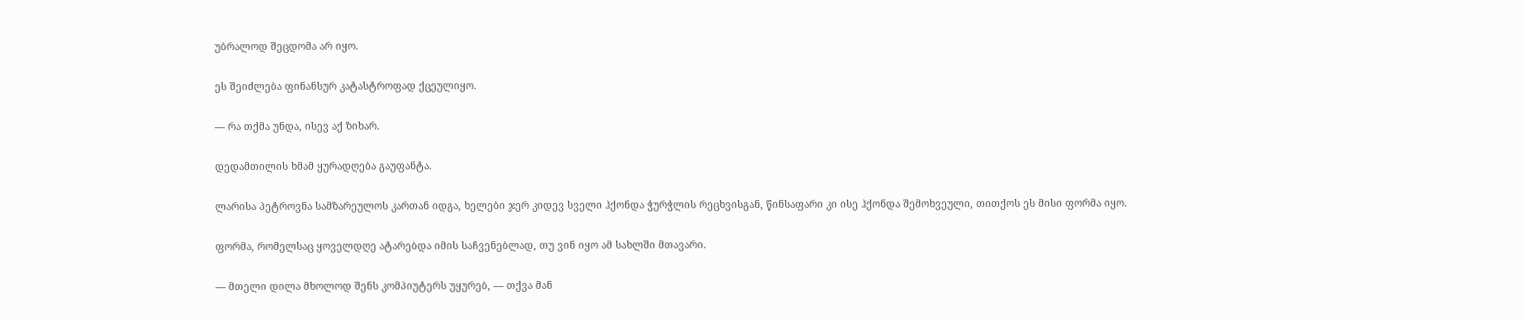უბრალოდ შეცდომა არ იყო.

ეს შეიძლება ფინანსურ კატასტროფად ქცეულიყო.

— რა თქმა უნდა, ისევ აქ ზიხარ.

დედამთილის ხმამ ყურადღება გაუფანტა.

ლარისა პეტროვნა სამზარეულოს კართან იდგა, ხელები ჯერ კიდევ სველი ჰქონდა ჭურჭლის რეცხვისგან, წინსაფარი კი ისე ჰქონდა შემოხვეული, თითქოს ეს მისი ფორმა იყო.

ფორმა, რომელსაც ყოველდღე ატარებდა იმის საჩვენებლად, თუ ვინ იყო ამ სახლში მთავარი.

— მთელი დილა მხოლოდ შენს კომპიუტერს უყურებ, — თქვა მან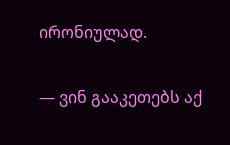ირონიულად.

— ვინ გააკეთებს აქ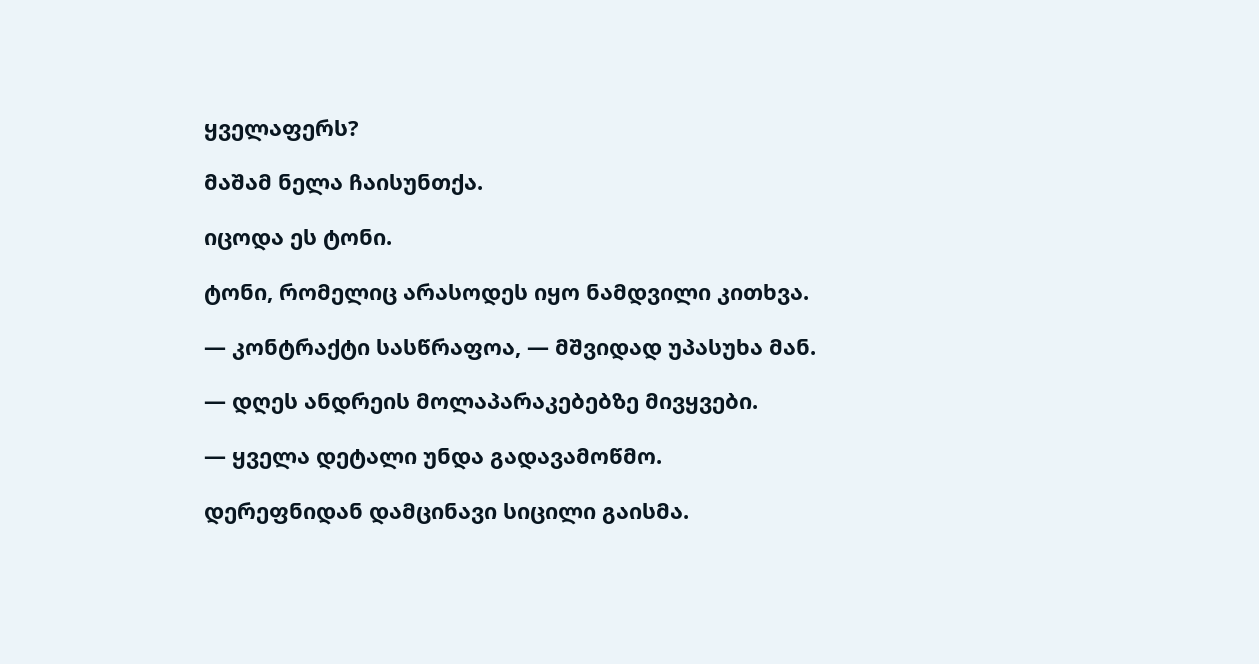ყველაფერს?

მაშამ ნელა ჩაისუნთქა.

იცოდა ეს ტონი.

ტონი, რომელიც არასოდეს იყო ნამდვილი კითხვა.

— კონტრაქტი სასწრაფოა, — მშვიდად უპასუხა მან.

— დღეს ანდრეის მოლაპარაკებებზე მივყვები.

— ყველა დეტალი უნდა გადავამოწმო.

დერეფნიდან დამცინავი სიცილი გაისმა.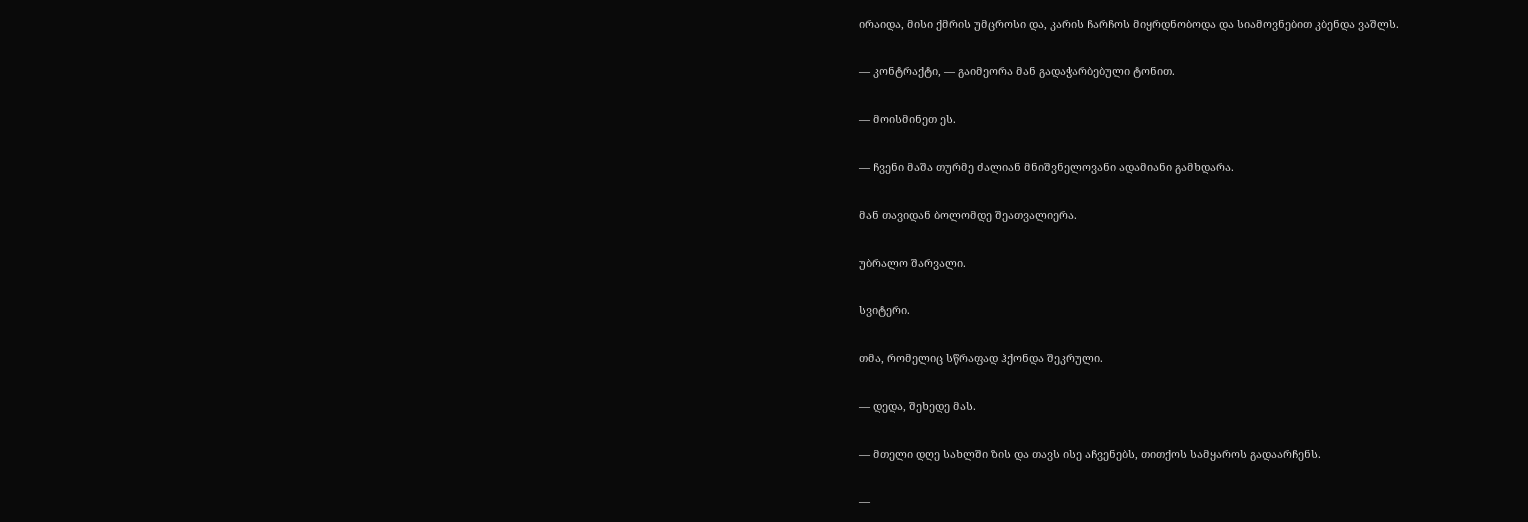ირაიდა, მისი ქმრის უმცროსი და, კარის ჩარჩოს მიყრდნობოდა და სიამოვნებით კბენდა ვაშლს.

— კონტრაქტი, — გაიმეორა მან გადაჭარბებული ტონით.

— მოისმინეთ ეს.

— ჩვენი მაშა თურმე ძალიან მნიშვნელოვანი ადამიანი გამხდარა.

მან თავიდან ბოლომდე შეათვალიერა.

უბრალო შარვალი.

სვიტერი.

თმა, რომელიც სწრაფად ჰქონდა შეკრული.

— დედა, შეხედე მას.

— მთელი დღე სახლში ზის და თავს ისე აჩვენებს, თითქოს სამყაროს გადაარჩენს.

—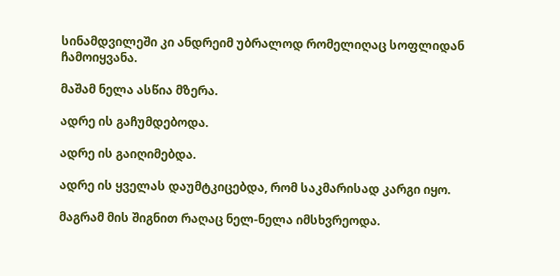სინამდვილეში კი ანდრეიმ უბრალოდ რომელიღაც სოფლიდან ჩამოიყვანა.

მაშამ ნელა ასწია მზერა.

ადრე ის გაჩუმდებოდა.

ადრე ის გაიღიმებდა.

ადრე ის ყველას დაუმტკიცებდა, რომ საკმარისად კარგი იყო.

მაგრამ მის შიგნით რაღაც ნელ-ნელა იმსხვრეოდა.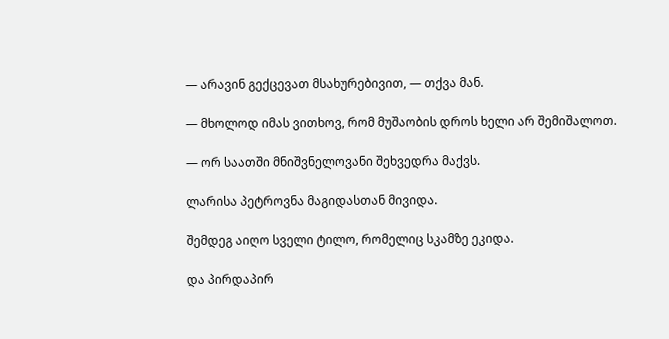— არავინ გექცევათ მსახურებივით, — თქვა მან.

— მხოლოდ იმას ვითხოვ, რომ მუშაობის დროს ხელი არ შემიშალოთ.

— ორ საათში მნიშვნელოვანი შეხვედრა მაქვს.

ლარისა პეტროვნა მაგიდასთან მივიდა.

შემდეგ აიღო სველი ტილო, რომელიც სკამზე ეკიდა.

და პირდაპირ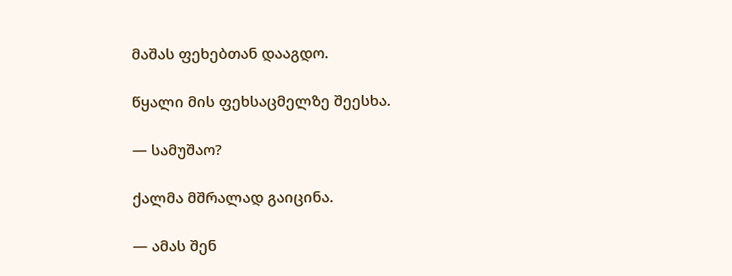მაშას ფეხებთან დააგდო.

წყალი მის ფეხსაცმელზე შეესხა.

— სამუშაო?

ქალმა მშრალად გაიცინა.

— ამას შენ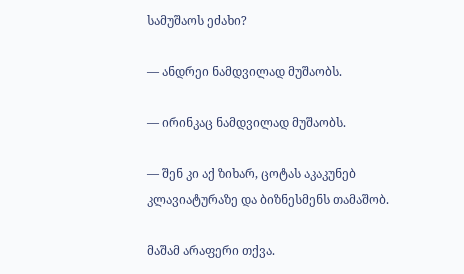სამუშაოს ეძახი?

— ანდრეი ნამდვილად მუშაობს.

— ირინკაც ნამდვილად მუშაობს.

— შენ კი აქ ზიხარ, ცოტას აკაკუნებ კლავიატურაზე და ბიზნესმენს თამაშობ.

მაშამ არაფერი თქვა.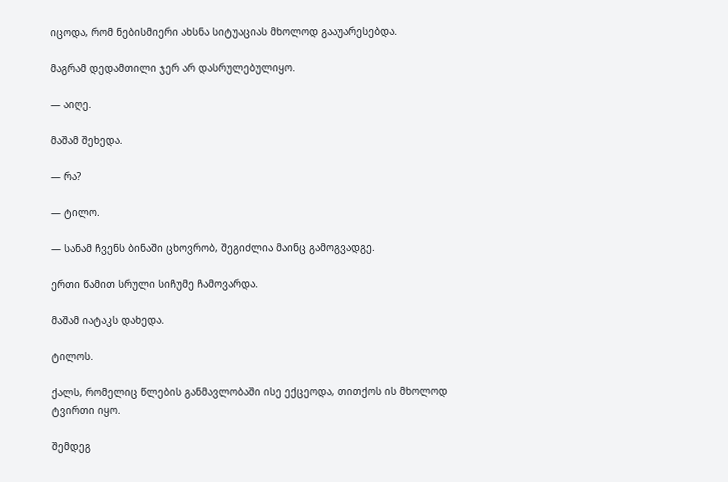იცოდა, რომ ნებისმიერი ახსნა სიტუაციას მხოლოდ გააუარესებდა.

მაგრამ დედამთილი ჯერ არ დასრულებულიყო.

— აიღე.

მაშამ შეხედა.

— რა?

— ტილო.

— სანამ ჩვენს ბინაში ცხოვრობ, შეგიძლია მაინც გამოგვადგე.

ერთი წამით სრული სიჩუმე ჩამოვარდა.

მაშამ იატაკს დახედა.

ტილოს.

ქალს, რომელიც წლების განმავლობაში ისე ექცეოდა, თითქოს ის მხოლოდ ტვირთი იყო.

შემდეგ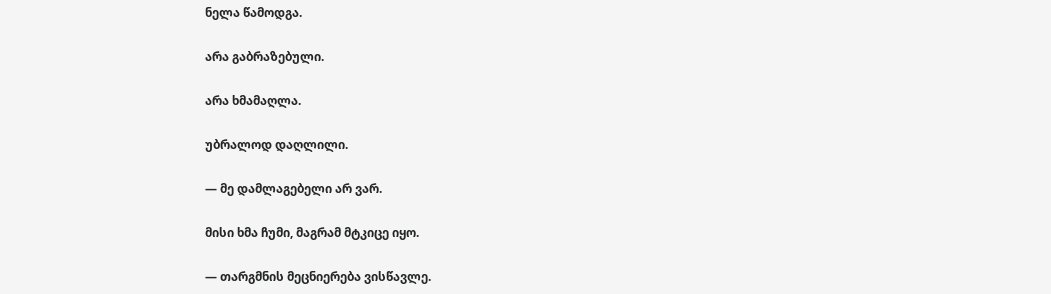ნელა წამოდგა.

არა გაბრაზებული.

არა ხმამაღლა.

უბრალოდ დაღლილი.

— მე დამლაგებელი არ ვარ.

მისი ხმა ჩუმი, მაგრამ მტკიცე იყო.

— თარგმნის მეცნიერება ვისწავლე.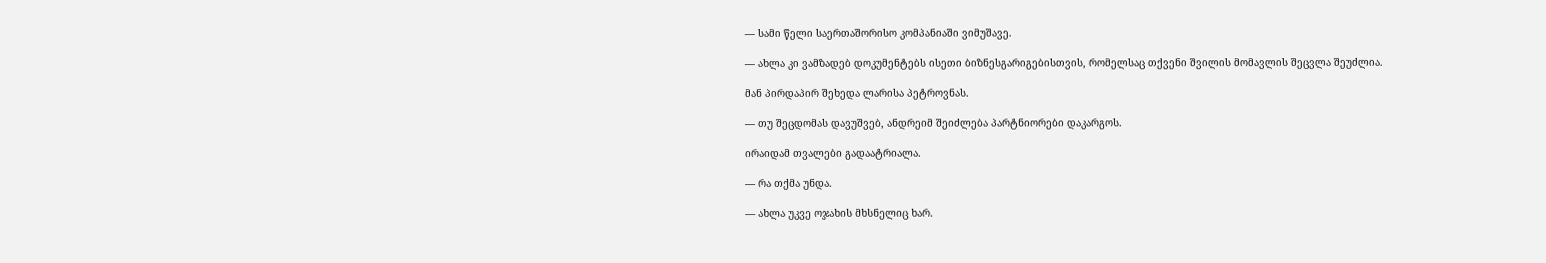— სამი წელი საერთაშორისო კომპანიაში ვიმუშავე.

— ახლა კი ვამზადებ დოკუმენტებს ისეთი ბიზნესგარიგებისთვის, რომელსაც თქვენი შვილის მომავლის შეცვლა შეუძლია.

მან პირდაპირ შეხედა ლარისა პეტროვნას.

— თუ შეცდომას დავუშვებ, ანდრეიმ შეიძლება პარტნიორები დაკარგოს.

ირაიდამ თვალები გადაატრიალა.

— რა თქმა უნდა.

— ახლა უკვე ოჯახის მხსნელიც ხარ.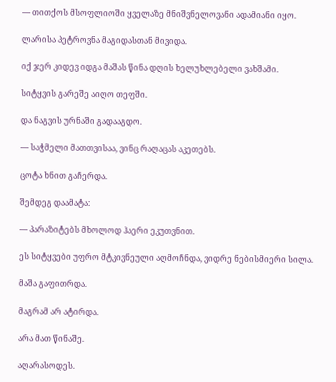— თითქოს მსოფლიოში ყველაზე მნიშვნელოვანი ადამიანი იყო.

ლარისა პეტროვნა მაგიდასთან მივიდა.

იქ ჯერ კიდევ იდგა მაშას წინა დღის ხელუხლებელი ვახშამი.

სიტყვის გარეშე აიღო თეფში.

და ნაგვის ურნაში გადააგდო.

— საჭმელი მათთვისაა, ვინც რაღაცას აკეთებს.

ცოტა ხნით გაჩერდა.

შემდეგ დაამატა:

— პარაზიტებს მხოლოდ ჰაერი ეკუთვნით.

ეს სიტყვები უფრო მტკივნეული აღმოჩნდა, ვიდრე ნებისმიერი სილა.

მაშა გაფითრდა.

მაგრამ არ ატირდა.

არა მათ წინაშე.

აღარასოდეს.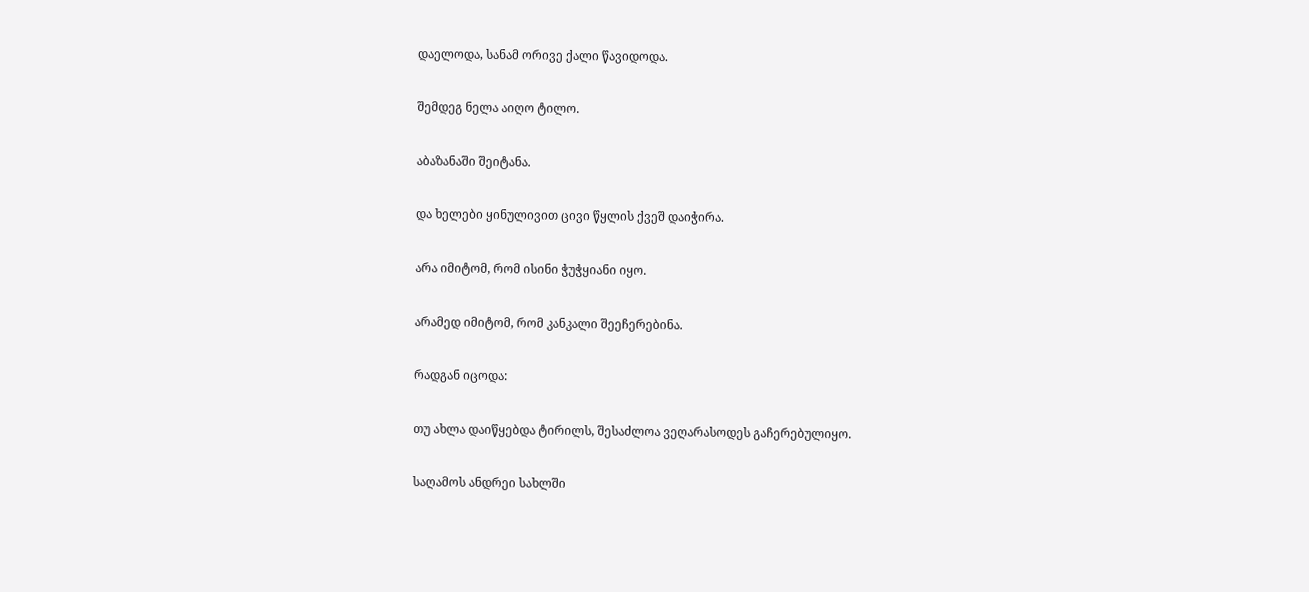დაელოდა, სანამ ორივე ქალი წავიდოდა.

შემდეგ ნელა აიღო ტილო.

აბაზანაში შეიტანა.

და ხელები ყინულივით ცივი წყლის ქვეშ დაიჭირა.

არა იმიტომ, რომ ისინი ჭუჭყიანი იყო.

არამედ იმიტომ, რომ კანკალი შეეჩერებინა.

რადგან იცოდა:

თუ ახლა დაიწყებდა ტირილს, შესაძლოა ვეღარასოდეს გაჩერებულიყო.

საღამოს ანდრეი სახლში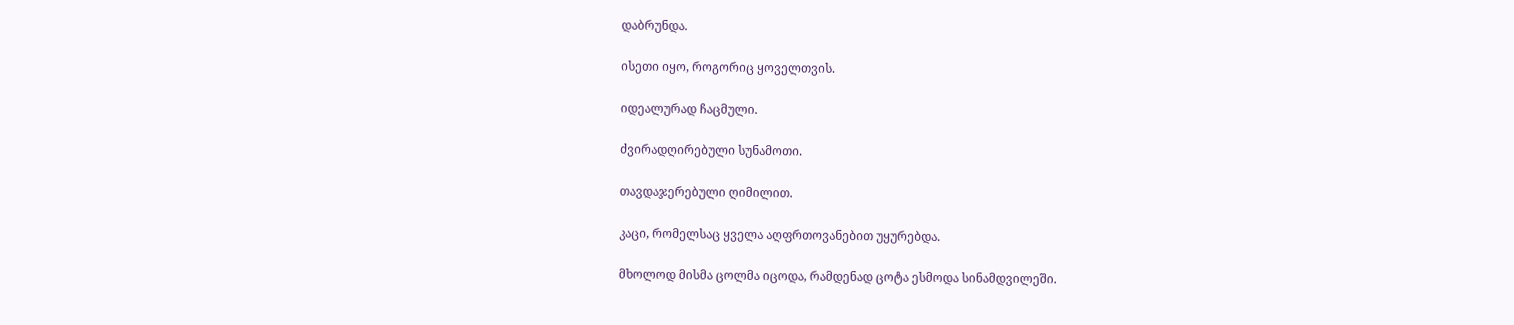დაბრუნდა.

ისეთი იყო, როგორიც ყოველთვის.

იდეალურად ჩაცმული.

ძვირადღირებული სუნამოთი.

თავდაჯერებული ღიმილით.

კაცი, რომელსაც ყველა აღფრთოვანებით უყურებდა.

მხოლოდ მისმა ცოლმა იცოდა, რამდენად ცოტა ესმოდა სინამდვილეში.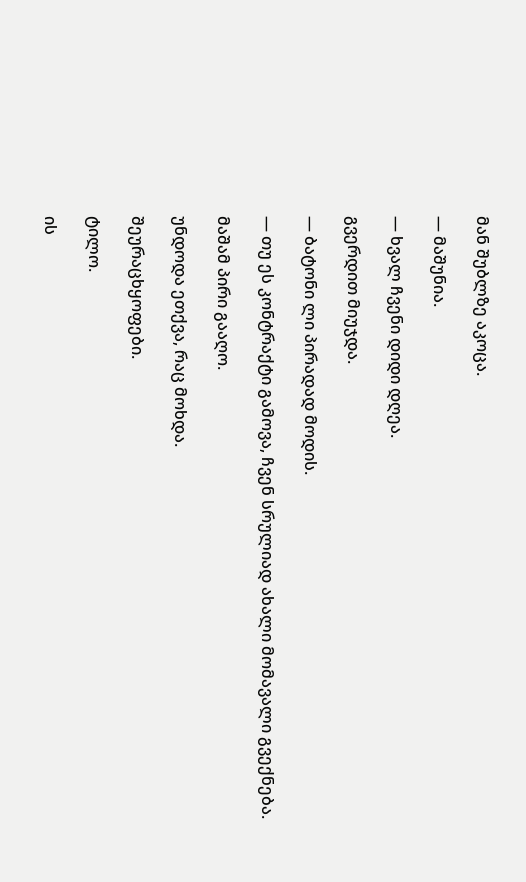მან შუბლზე აკოცა.

— მაშუნია.

— ხვალ ჩვენი დიდი დღეა.

გვერდით მიუჯდა.

— ბატონი ლი პირადად მოდის.

— თუ ეს კონტრაქტი გამოვა, ჩვენ სრულიად ახალი მომავალი გვექნება.

მაშამ პირი გააღო.

უნდოდა ეთქვა, რაც მოხდა.

შეურაცხყოფები.

ტილო.

ის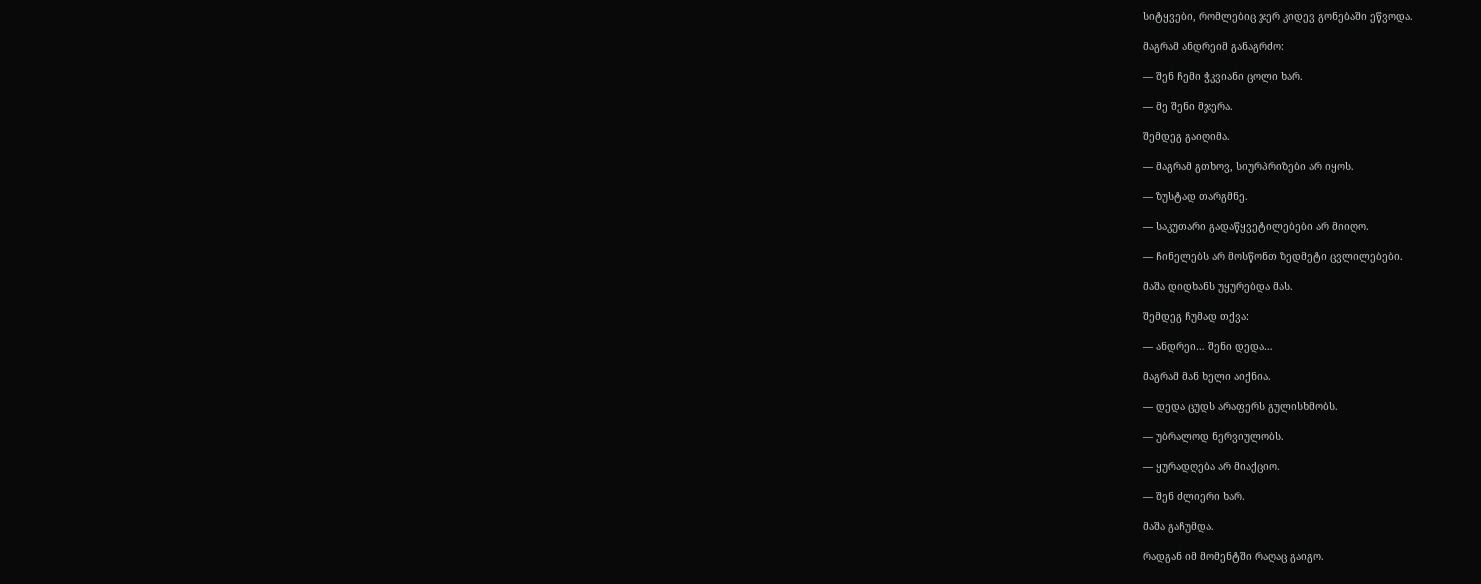სიტყვები, რომლებიც ჯერ კიდევ გონებაში ეწვოდა.

მაგრამ ანდრეიმ განაგრძო:

— შენ ჩემი ჭკვიანი ცოლი ხარ.

— მე შენი მჯერა.

შემდეგ გაიღიმა.

— მაგრამ გთხოვ, სიურპრიზები არ იყოს.

— ზუსტად თარგმნე.

— საკუთარი გადაწყვეტილებები არ მიიღო.

— ჩინელებს არ მოსწონთ ზედმეტი ცვლილებები.

მაშა დიდხანს უყურებდა მას.

შემდეგ ჩუმად თქვა:

— ანდრეი… შენი დედა…

მაგრამ მან ხელი აიქნია.

— დედა ცუდს არაფერს გულისხმობს.

— უბრალოდ ნერვიულობს.

— ყურადღება არ მიაქციო.

— შენ ძლიერი ხარ.

მაშა გაჩუმდა.

რადგან იმ მომენტში რაღაც გაიგო.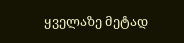ყველაზე მეტად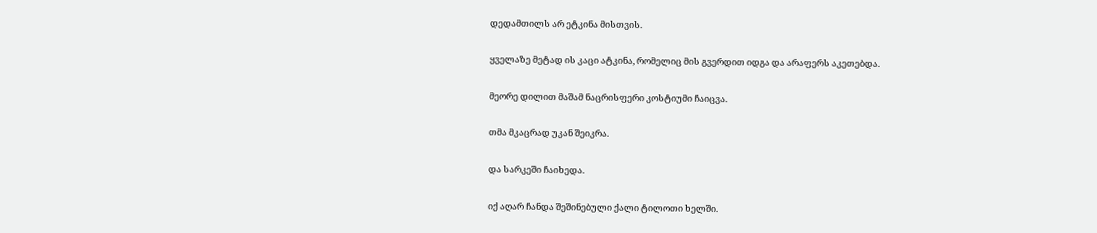დედამთილს არ ეტკინა მისთვის.

ყველაზე მეტად ის კაცი ატკინა, რომელიც მის გვერდით იდგა და არაფერს აკეთებდა.

მეორე დილით მაშამ ნაცრისფერი კოსტიუმი ჩაიცვა.

თმა მკაცრად უკან შეიკრა.

და სარკეში ჩაიხედა.

იქ აღარ ჩანდა შეშინებული ქალი ტილოთი ხელში.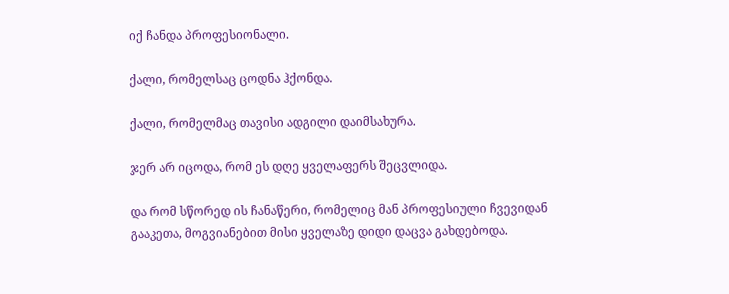იქ ჩანდა პროფესიონალი.

ქალი, რომელსაც ცოდნა ჰქონდა.

ქალი, რომელმაც თავისი ადგილი დაიმსახურა.

ჯერ არ იცოდა, რომ ეს დღე ყველაფერს შეცვლიდა.

და რომ სწორედ ის ჩანაწერი, რომელიც მან პროფესიული ჩვევიდან გააკეთა, მოგვიანებით მისი ყველაზე დიდი დაცვა გახდებოდა.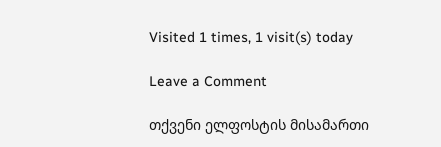Visited 1 times, 1 visit(s) today

Leave a Comment

თქვენი ელფოსტის მისამართი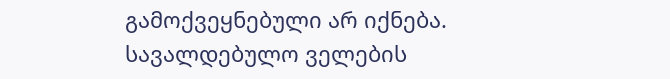გამოქვეყნებული არ იქნება. სავალდებულო ველების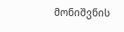მონიშვნის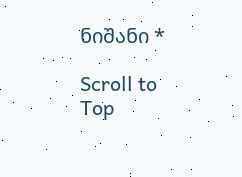ნიშანი *

Scroll to Top